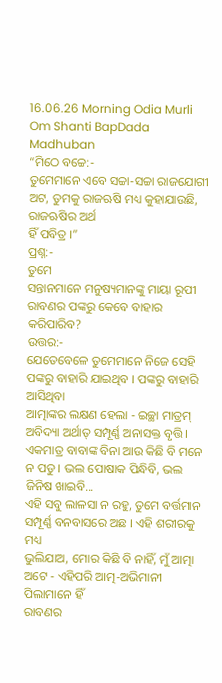16.06.26 Morning Odia Murli Om Shanti BapDada Madhuban
“ମିଠେ ବଚ୍ଚେ:-
ତୁମେମାନେ ଏବେ ସଚ୍ଚା-ସଚ୍ଚା ରାଜଯୋଗୀ ଅଟ, ତୁମକୁ ରାଜଋଷି ମଧ୍ୟ କୁହାଯାଉଛି, ରାଜଋଷିର ଅର୍ଥ
ହିଁ ପବିତ୍ର ।”
ପ୍ରଶ୍ନ:-
ତୁମେ
ସନ୍ତାନମାନେ ମନୁଷ୍ୟମାନଙ୍କୁ ମାୟା ରୂପୀ ରାବଣର ପଙ୍କରୁ କେବେ ବାହାର କରିପାରିବ?
ଉତ୍ତର:-
ଯେତେବେଳେ ତୁମେମାନେ ନିଜେ ସେହି ପଙ୍କରୁ ବାହାରି ଯାଇଥିବ । ପଙ୍କରୁ ବାହାରି ଆସିଥିବା
ଆତ୍ମାଙ୍କର ଲକ୍ଷଣ ହେଲା - ଇଚ୍ଛା ମାତ୍ରମ୍ ଅବିଦ୍ୟା ଅର୍ଥାତ୍ ସମ୍ପୂର୍ଣ୍ଣ ଅନାସକ୍ତ ବୃତ୍ତି ।
ଏକମାତ୍ର ବାବାଙ୍କ ବିନା ଆଉ କିଛି ବି ମନେ ନ ପଡୁ । ଭଲ ପୋଷାକ ପିନ୍ଧିବି, ଭଲ ଜିନିଷ ଖାଇବି...
ଏହି ସବୁ ଲାଳସା ନ ରହୁ, ତୁମେ ବର୍ତ୍ତମାନ ସମ୍ପୂର୍ଣ୍ଣ ବନବାସରେ ଅଛ । ଏହି ଶରୀରକୁ ମଧ୍ୟ
ଭୁଲିଯାଅ, ମୋର କିଛି ବି ନାହିଁ, ମୁଁ ଆତ୍ମା ଅଟେ - ଏହିପରି ଆତ୍ମ-ଅଭିମାନୀ ପିଲାମାନେ ହିଁ
ରାବଣର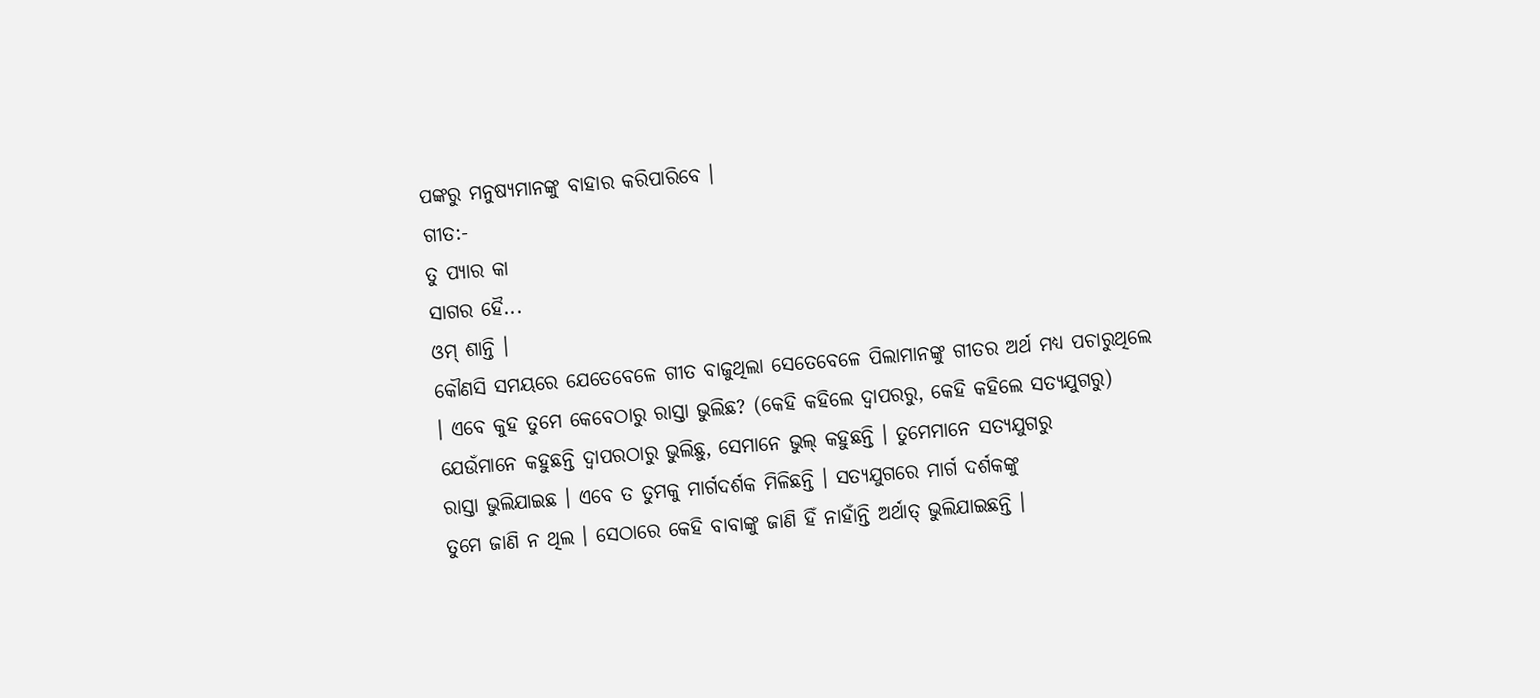ପଙ୍କରୁ ମନୁଷ୍ୟମାନଙ୍କୁ ବାହାର କରିପାରିବେ ।
ଗୀତ:-
ତୁ ପ୍ୟାର କା
ସାଗର ହୈ...
ଓମ୍ ଶାନ୍ତି ।
କୌଣସି ସମୟରେ ଯେତେବେଳେ ଗୀତ ବାଜୁଥିଲା ସେତେବେଳେ ପିଲାମାନଙ୍କୁ ଗୀତର ଅର୍ଥ ମଧ୍ୟ ପଚାରୁଥିଲେ
। ଏବେ କୁହ ତୁମେ କେବେଠାରୁ ରାସ୍ତା ଭୁଲିଛ? (କେହି କହିଲେ ଦ୍ୱାପରରୁ, କେହି କହିଲେ ସତ୍ୟଯୁଗରୁ)
ଯେଉଁମାନେ କହୁଛନ୍ତି ଦ୍ୱାପରଠାରୁ ଭୁଲିଛୁ, ସେମାନେ ଭୁଲ୍ କହୁଛନ୍ତି । ତୁମେମାନେ ସତ୍ୟଯୁଗରୁ
ରାସ୍ତା ଭୁଲିଯାଇଛ । ଏବେ ତ ତୁମକୁ ମାର୍ଗଦର୍ଶକ ମିଳିଛନ୍ତି । ସତ୍ୟଯୁଗରେ ମାର୍ଗ ଦର୍ଶକଙ୍କୁ
ତୁମେ ଜାଣି ନ ଥିଲ । ସେଠାରେ କେହି ବାବାଙ୍କୁ ଜାଣି ହିଁ ନାହାଁନ୍ତି ଅର୍ଥାତ୍ ଭୁଲିଯାଇଛନ୍ତି ।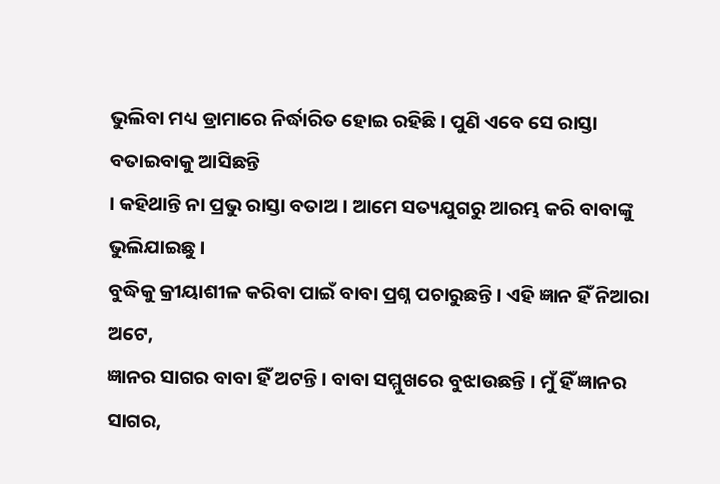ଭୁଲିବା ମଧ୍ୟ ଡ୍ରାମାରେ ନିର୍ଦ୍ଧାରିତ ହୋଇ ରହିଛି । ପୁଣି ଏବେ ସେ ରାସ୍ତା ବତାଇବାକୁ ଆସିଛନ୍ତି
। କହିଥାନ୍ତି ନା ପ୍ରଭୁ ରାସ୍ତା ବତାଅ । ଆମେ ସତ୍ୟଯୁଗରୁ ଆରମ୍ଭ କରି ବାବାଙ୍କୁ ଭୁଲିଯାଇଛୁ ।
ବୁଦ୍ଧିକୁ କ୍ରୀୟାଶୀଳ କରିବା ପାଇଁ ବାବା ପ୍ରଶ୍ନ ପଚାରୁଛନ୍ତି । ଏହି ଜ୍ଞାନ ହିଁ ନିଆରା ଅଟେ,
ଜ୍ଞାନର ସାଗର ବାବା ହିଁ ଅଟନ୍ତି । ବାବା ସମ୍ମୁଖରେ ବୁଝାଉଛନ୍ତି । ମୁଁ ହିଁ ଜ୍ଞାନର ସାଗର,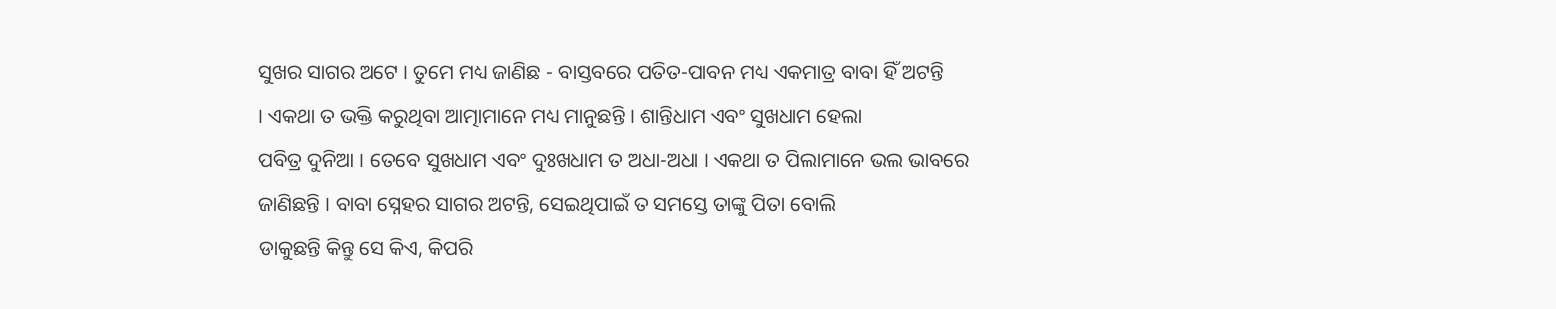ସୁଖର ସାଗର ଅଟେ । ତୁମେ ମଧ୍ୟ ଜାଣିଛ - ବାସ୍ତବରେ ପତିତ-ପାବନ ମଧ୍ୟ ଏକମାତ୍ର ବାବା ହିଁ ଅଟନ୍ତି
। ଏକଥା ତ ଭକ୍ତି କରୁଥିବା ଆତ୍ମାମାନେ ମଧ୍ୟ ମାନୁଛନ୍ତି । ଶାନ୍ତିଧାମ ଏବଂ ସୁଖଧାମ ହେଲା
ପବିତ୍ର ଦୁନିଆ । ତେବେ ସୁଖଧାମ ଏବଂ ଦୁଃଖଧାମ ତ ଅଧା-ଅଧା । ଏକଥା ତ ପିଲାମାନେ ଭଲ ଭାବରେ
ଜାଣିଛନ୍ତି । ବାବା ସ୍ନେହର ସାଗର ଅଟନ୍ତି, ସେଇଥିପାଇଁ ତ ସମସ୍ତେ ତାଙ୍କୁ ପିତା ବୋଲି
ଡାକୁଛନ୍ତି କିନ୍ତୁ ସେ କିଏ, କିପରି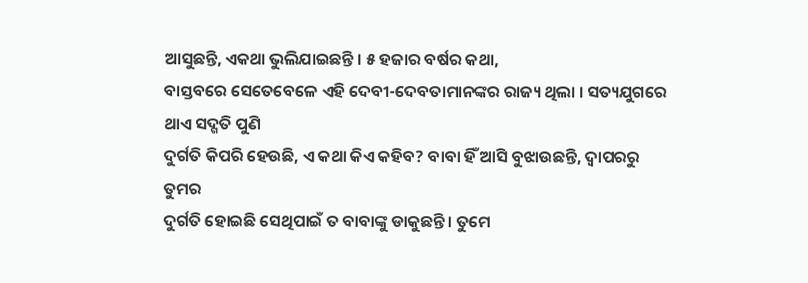ଆସୁଛନ୍ତି, ଏକଥା ଭୁଲିଯାଇଛନ୍ତି । ୫ ହଜାର ବର୍ଷର କଥା,
ବାସ୍ତବରେ ସେତେବେଳେ ଏହି ଦେବୀ-ଦେବତାମାନଙ୍କର ରାଜ୍ୟ ଥିଲା । ସତ୍ୟଯୁଗରେ ଥାଏ ସଦ୍ଗତି ପୁଣି
ଦୁର୍ଗତି କିପରି ହେଉଛି, ଏ କଥା କିଏ କହିବ? ବାବା ହିଁ ଆସି ବୁଝାଉଛନ୍ତି, ଦ୍ୱାପରରୁ ତୁମର
ଦୁର୍ଗତି ହୋଇଛି ସେଥିପାଇଁ ତ ବାବାଙ୍କୁ ଡାକୁଛନ୍ତି । ତୁମେ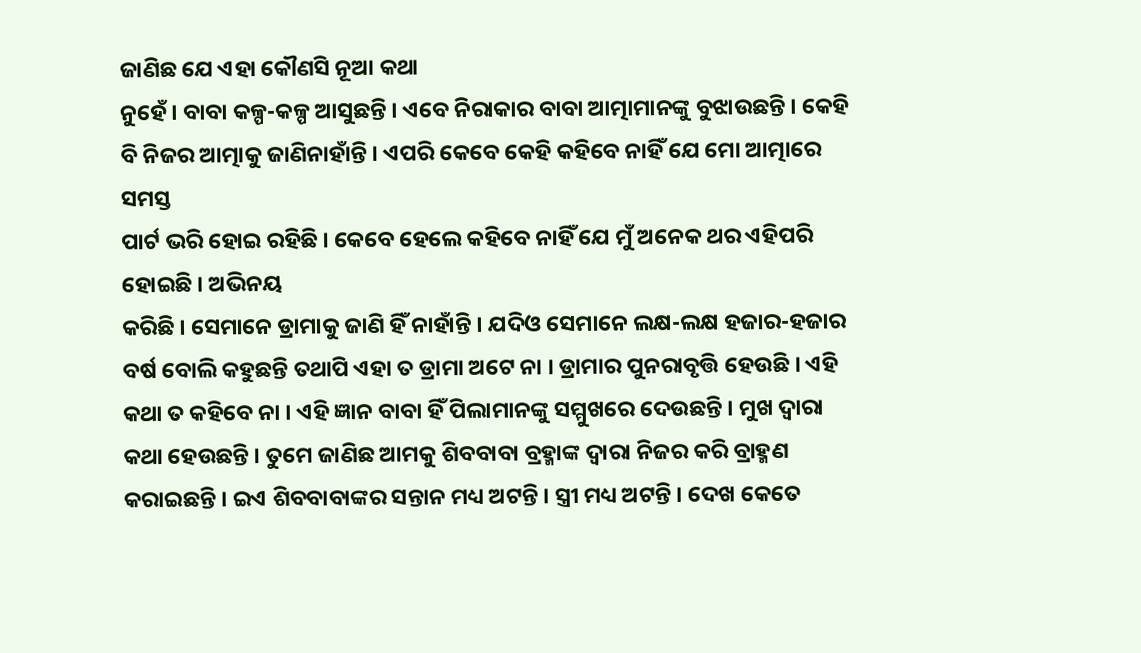ଜାଣିଛ ଯେ ଏହା କୌଣସି ନୂଆ କଥା
ନୁହେଁ । ବାବା କଳ୍ପ-କଳ୍ପ ଆସୁଛନ୍ତି । ଏବେ ନିରାକାର ବାବା ଆତ୍ମାମାନଙ୍କୁ ବୁଝାଉଛନ୍ତି । କେହି
ବି ନିଜର ଆତ୍ମାକୁ ଜାଣିନାହାଁନ୍ତି । ଏପରି କେବେ କେହି କହିବେ ନାହିଁ ଯେ ମୋ ଆତ୍ମାରେ ସମସ୍ତ
ପାର୍ଟ ଭରି ହୋଇ ରହିଛି । କେବେ ହେଲେ କହିବେ ନାହିଁ ଯେ ମୁଁ ଅନେକ ଥର ଏହିପରି ହୋଇଛି । ଅଭିନୟ
କରିଛି । ସେମାନେ ଡ୍ରାମାକୁ ଜାଣି ହିଁ ନାହାଁନ୍ତି । ଯଦିଓ ସେମାନେ ଲକ୍ଷ-ଲକ୍ଷ ହଜାର-ହଜାର
ବର୍ଷ ବୋଲି କହୁଛନ୍ତି ତଥାପି ଏହା ତ ଡ୍ରାମା ଅଟେ ନା । ଡ୍ରାମାର ପୁନରାବୃତ୍ତି ହେଉଛି । ଏହି
କଥା ତ କହିବେ ନା । ଏହି ଜ୍ଞାନ ବାବା ହିଁ ପିଲାମାନଙ୍କୁ ସମ୍ମୁଖରେ ଦେଉଛନ୍ତି । ମୁଖ ଦ୍ୱାରା
କଥା ହେଉଛନ୍ତି । ତୁମେ ଜାଣିଛ ଆମକୁ ଶିବବାବା ବ୍ରହ୍ମାଙ୍କ ଦ୍ୱାରା ନିଜର କରି ବ୍ରାହ୍ମଣ
କରାଇଛନ୍ତି । ଇଏ ଶିବବାବାଙ୍କର ସନ୍ତାନ ମଧ୍ୟ ଅଟନ୍ତି । ସ୍ତ୍ରୀ ମଧ୍ୟ ଅଟନ୍ତି । ଦେଖ କେତେ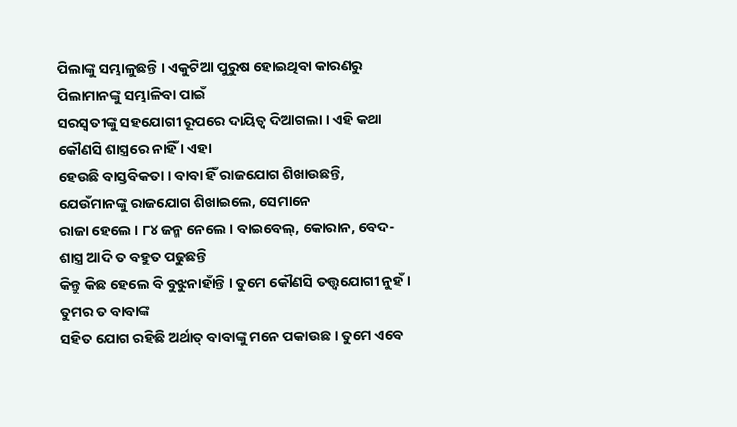ପିଲାଙ୍କୁ ସମ୍ଭାଳୁଛନ୍ତି । ଏକୁଟିଆ ପୁରୁଷ ହୋଇଥିବା କାରଣରୁ ପିଲାମାନଙ୍କୁ ସମ୍ଭାଳିବା ପାଇଁ
ସରସ୍ୱତୀଙ୍କୁ ସହଯୋଗୀ ରୂପରେ ଦାୟିତ୍ୱ ଦିଆଗଲା । ଏହି କଥା କୌଣସି ଶାସ୍ତ୍ରରେ ନାହିଁ । ଏହା
ହେଉଛି ବାସ୍ତବିକତା । ବାବା ହିଁ ରାଜଯୋଗ ଶିଖାଉଛନ୍ତି, ଯେଉଁମାନଙ୍କୁ ରାଜଯୋଗ ଶିଖାଇଲେ, ସେମାନେ
ରାଜା ହେଲେ । ୮୪ ଜନ୍ମ ନେଲେ । ବାଇବେଲ୍, କୋରାନ, ବେଦ-ଶାସ୍ତ୍ର ଆଦି ତ ବହୁତ ପଢୁଛନ୍ତି
କିନ୍ତୁ କିଛ ହେଲେ ବି ବୁଝୁନାହାଁନ୍ତି । ତୁମେ କୌଣସି ତତ୍ତ୍ୱଯୋଗୀ ନୁହଁ । ତୁମର ତ ବାବାଙ୍କ
ସହିତ ଯୋଗ ରହିଛି ଅର୍ଥାତ୍ ବାବାଙ୍କୁ ମନେ ପକାଉଛ । ତୁମେ ଏବେ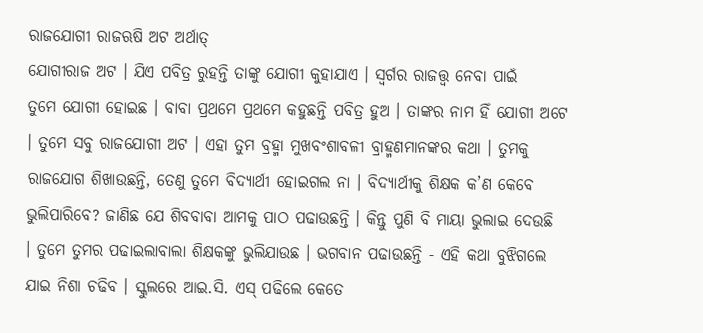ରାଜଯୋଗୀ ରାଜଋଷି ଅଟ ଅର୍ଥାତ୍
ଯୋଗୀରାଜ ଅଟ । ଯିଏ ପବିତ୍ର ରୁହନ୍ତି ତାଙ୍କୁ ଯୋଗୀ କୁହାଯାଏ । ସ୍ୱର୍ଗର ରାଜତ୍ତ୍ୱ ନେବା ପାଇଁ
ତୁମେ ଯୋଗୀ ହୋଇଛ । ବାବା ପ୍ରଥମେ ପ୍ରଥମେ କହୁଛନ୍ତି ପବିତ୍ର ହୁଅ । ତାଙ୍କର ନାମ ହିଁ ଯୋଗୀ ଅଟେ
। ତୁମେ ସବୁ ରାଜଯୋଗୀ ଅଟ । ଏହା ତୁମ ବ୍ରହ୍ମା ମୁଖବଂଶାବଳୀ ବ୍ରାହ୍ମଣମାନଙ୍କର କଥା । ତୁମକୁ
ରାଜଯୋଗ ଶିଖାଉଛନ୍ତି, ତେଣୁ ତୁମେ ବିଦ୍ୟାର୍ଥୀ ହୋଇଗଲ ନା । ବିଦ୍ୟାର୍ଥୀକୁ ଶିକ୍ଷକ କ’ଣ କେବେ
ଭୁଲିପାରିବେ? ଜାଣିଛ ଯେ ଶିବବାବା ଆମକୁ ପାଠ ପଢାଉଛନ୍ତି । କିନ୍ତୁ ପୁଣି ବି ମାୟା ଭୁଲାଇ ଦେଉଛି
। ତୁମେ ତୁମର ପଢାଇଲାବାଲା ଶିକ୍ଷକଙ୍କୁ ଭୁଲିଯାଉଛ । ଭଗବାନ ପଢାଉଛନ୍ତି - ଏହି କଥା ବୁଝିଗଲେ
ଯାଇ ନିଶା ଚଢିବ । ସ୍କୁଲରେ ଆଇ.ସି. ଏସ୍ ପଢିଲେ କେତେ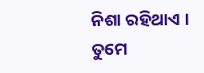ନିଶା ରହିଥାଏ । ତୁମେ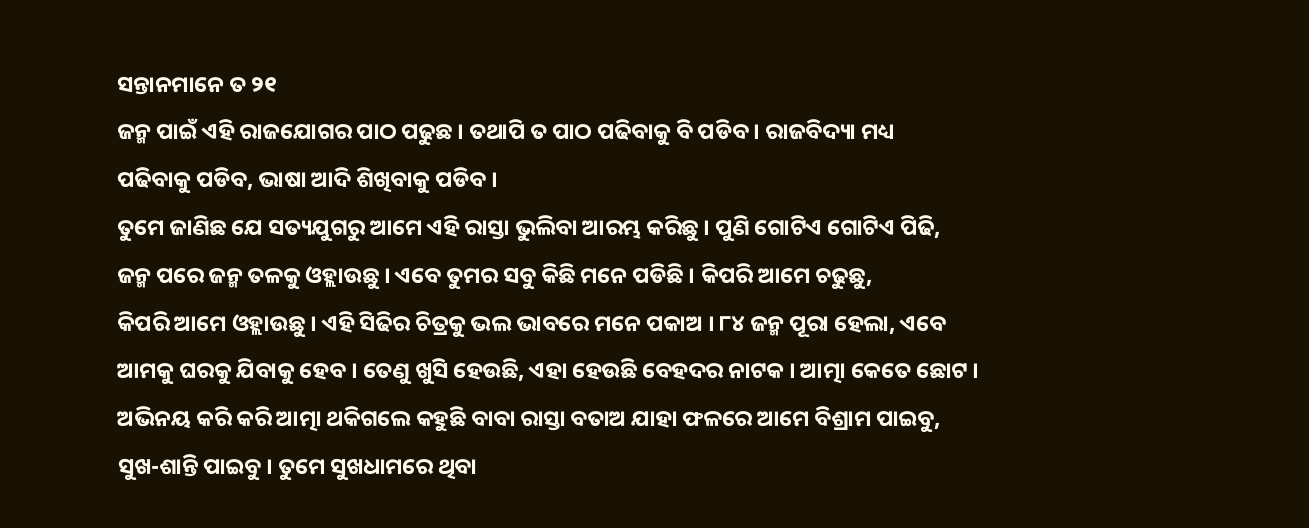ସନ୍ତାନମାନେ ତ ୨୧
ଜନ୍ମ ପାଇଁ ଏହି ରାଜଯୋଗର ପାଠ ପଢୁଛ । ତଥାପି ତ ପାଠ ପଢିବାକୁ ବି ପଡିବ । ରାଜବିଦ୍ୟା ମଧ୍ୟ
ପଢିବାକୁ ପଡିବ, ଭାଷା ଆଦି ଶିଖିବାକୁ ପଡିବ ।
ତୁମେ ଜାଣିଛ ଯେ ସତ୍ୟଯୁଗରୁ ଆମେ ଏହି ରାସ୍ତା ଭୁଲିବା ଆରମ୍ଭ କରିଛୁ । ପୁଣି ଗୋଟିଏ ଗୋଟିଏ ପିଢି,
ଜନ୍ମ ପରେ ଜନ୍ମ ତଳକୁ ଓହ୍ଲାଉଛୁ । ଏବେ ତୁମର ସବୁ କିଛି ମନେ ପଡିଛି । କିପରି ଆମେ ଚଢୁଛୁ,
କିପରି ଆମେ ଓହ୍ଲାଉଛୁ । ଏହି ସିଢିର ଚିତ୍ରକୁ ଭଲ ଭାବରେ ମନେ ପକାଅ । ୮୪ ଜନ୍ମ ପୂରା ହେଲା, ଏବେ
ଆମକୁ ଘରକୁ ଯିବାକୁ ହେବ । ତେଣୁ ଖୁସି ହେଉଛି, ଏହା ହେଉଛି ବେହଦର ନାଟକ । ଆତ୍ମା କେତେ ଛୋଟ ।
ଅଭିନୟ କରି କରି ଆତ୍ମା ଥକିଗଲେ କହୁଛି ବାବା ରାସ୍ତା ବତାଅ ଯାହା ଫଳରେ ଆମେ ବିଶ୍ରାମ ପାଇବୁ,
ସୁଖ-ଶାନ୍ତି ପାଇବୁ । ତୁମେ ସୁଖଧାମରେ ଥିବା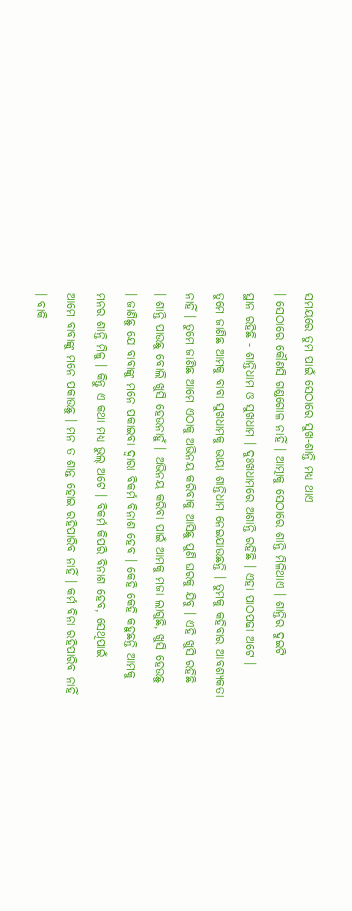ସମୟରେ ତୁମ ପାଇଁ ସେଠାରେ ସୁଖ-ଶାନ୍ତି ମଧ୍ୟ ଥାଏ
। ସେଠାରେ କୌଣସି ଗଣ୍ଡଗୋଳ ନାହିଁ । ଆତ୍ମାକୁ ସେଠାରେ ଶାନ୍ତି ମିଳିଥାଏ । ଶାନ୍ତିର ଦୁଇଟି
ସ୍ଥାନ ରହିଛି - ଶାନ୍ତିଧାମ ଓ ସୁଖଧାମ । ଦୁଃଖଧାମରେ ଅଶାନ୍ତି ରହିଛି । ଏହା ପାଠପଢା ଅଟେ ।
ତୁମେ ଜାଣିଛ ଆମକୁ ବାବା ସୁଖଧାମକୁ ଭାୟା ଶାନ୍ତିଧାମ ନେଇଯାଉଛନ୍ତି । ତୁମକୁ କହିବାର ଆବଶ୍ୟକତା
ନାହିଁ । ତୁମେ ଜାଣିଛ ଆମେ ଏଠାକୁ ଅଭିନୟ କରିବାକୁ ଆସିଛୁ ପୁଣି ଘରକୁ ଯିବୁ । ଏହି ଖୁସି ରହିଛି
। ଶାନ୍ତି ପାଉଛୁ ବୋଲି ଖୁସି ହେଉନାହୁଁ । ଅଭିନୟ କରିବା ପାଇଁ ଆମକୁ ମଜା ଲାଗୁଛି, ଖୁସି ହେଉଛୁ
। ଜାଣିଛୁ ଯେ ବାବାଙ୍କୁ ମନେ ପକାଇବା ଦ୍ୱାରା ବିକର୍ମ ବିନାଶ ହେବ । କେହି କେହି କହୁଛନ୍ତି ଆମକୁ
ମନର ଶାନ୍ତି ମିଳୁ । କିନ୍ତୁ ଏ କଥା ମଧ୍ୟ ଭୁଲ୍ ଅଟେ । ବିକର୍ମ କିପରି ବିନାଶ ହେବ, ସେଥିପାଇଁ
ଆମେ ବାବାଙ୍କୁ ମନେ ପକାଉଛୁ । ମନ ତ ଶାନ୍ତ ହୋଇ ରହିପାରିବ ନାହିଁ । କର୍ମ ବିନା ରହିପାରିବ ନାହିଁ
। ବାକି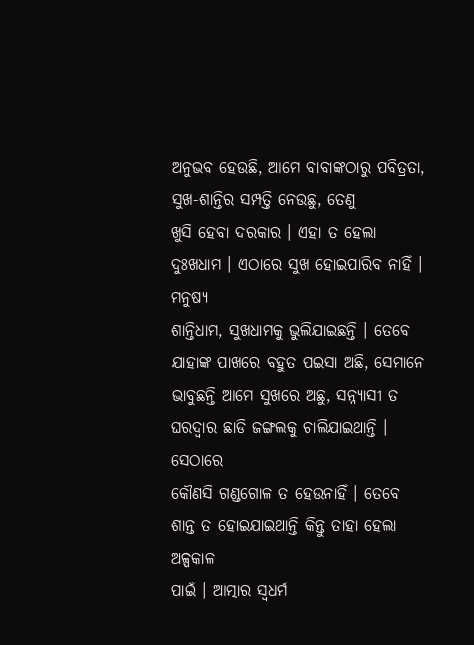ଅନୁଭବ ହେଉଛି, ଆମେ ବାବାଙ୍କଠାରୁ ପବିତ୍ରତା, ସୁଖ-ଶାନ୍ତିର ସମ୍ପତ୍ତି ନେଉଛୁ, ତେଣୁ
ଖୁସି ହେବା ଦରକାର । ଏହା ତ ହେଲା ଦୁଃଖଧାମ । ଏଠାରେ ସୁଖ ହୋଇପାରିବ ନାହିଁ । ମନୁଷ୍ୟ
ଶାନ୍ତିଧାମ, ସୁଖଧାମକୁ ଭୁଲିଯାଇଛନ୍ତି । ତେବେ ଯାହାଙ୍କ ପାଖରେ ବହୁତ ପଇସା ଅଛି, ସେମାନେ
ଭାବୁଛନ୍ତି ଆମେ ସୁଖରେ ଅଛୁ, ସନ୍ନ୍ୟାସୀ ତ ଘରଦ୍ୱାର ଛାଡି ଜଙ୍ଗଲକୁ ଚାଲିଯାଇଥାନ୍ତି । ସେଠାରେ
କୌଣସି ଗଣ୍ଡଗୋଳ ତ ହେଉନାହିଁ । ତେବେ ଶାନ୍ତ ତ ହୋଇଯାଇଥାନ୍ତି କିନ୍ତୁ ତାହା ହେଲା ଅଳ୍ପକାଳ
ପାଇଁ । ଆତ୍ମାର ସ୍ୱଧର୍ମ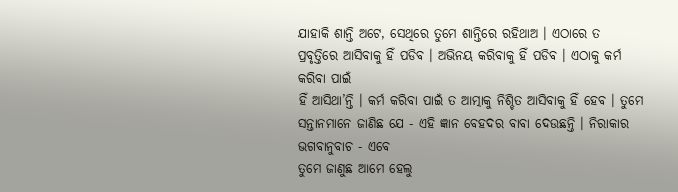ଯାହାକି ଶାନ୍ତି ଅଟେ, ସେଥିରେ ତୁମେ ଶାନ୍ତିରେ ରହିଥାଅ । ଏଠାରେ ତ
ପ୍ରବୃତ୍ତିରେ ଆସିବାକୁ ହିଁ ପଡିବ । ଅଭିନୟ କରିବାକୁ ହିଁ ପଡିବ । ଏଠାକୁ କର୍ମ କରିବା ପାଇଁ
ହିଁ ଆସିଥା’ନ୍ତି । କର୍ମ କରିବା ପାଇଁ ତ ଆତ୍ମାକୁ ନିଶ୍ଚିତ ଆସିବାକୁ ହିଁ ହେବ । ତୁମେ
ସନ୍ତାନମାନେ ଜାଣିଛ ଯେ - ଏହି ଜ୍ଞାନ ବେହଦର ବାବା ଦେଉଛନ୍ତି । ନିରାକାର ଭଗବାନୁବାଚ - ଏବେ
ତୁମେ ଜାଣୁଛ ଆମେ ହେଲୁ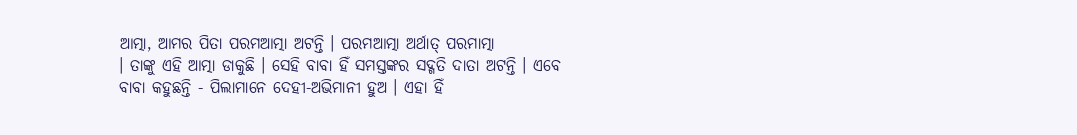ଆତ୍ମା, ଆମର ପିତା ପରମଆତ୍ମା ଅଟନ୍ତି । ପରମଆତ୍ମା ଅର୍ଥାତ୍ ପରମାତ୍ମା
। ତାଙ୍କୁ ଏହି ଆତ୍ମା ଡାକୁଛି । ସେହି ବାବା ହିଁ ସମସ୍ତଙ୍କର ସଦ୍ଗତି ଦାତା ଅଟନ୍ତି । ଏବେ
ବାବା କହୁଛନ୍ତି - ପିଲାମାନେ ଦେହୀ-ଅଭିମାନୀ ହୁଅ । ଏହା ହିଁ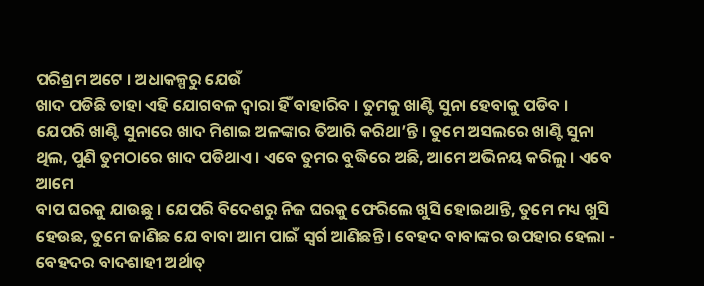ପରିଶ୍ରମ ଅଟେ । ଅଧାକଳ୍ପରୁ ଯେଉଁ
ଖାଦ ପଡିଛି ତାହା ଏହି ଯୋଗବଳ ଦ୍ୱାରା ହିଁ ବାହାରିବ । ତୁମକୁ ଖାଣ୍ଟି ସୁନା ହେବାକୁ ପଡିବ ।
ଯେପରି ଖାଣ୍ଟି ସୁନାରେ ଖାଦ ମିଶାଇ ଅଳଙ୍କାର ତିଆରି କରିଥା’ନ୍ତି । ତୁମେ ଅସଲରେ ଖାଣ୍ଟି ସୁନା
ଥିଲ, ପୁଣି ତୁମଠାରେ ଖାଦ ପଡିଥାଏ । ଏବେ ତୁମର ବୁଦ୍ଧିରେ ଅଛି, ଆମେ ଅଭିନୟ କରିଲୁ । ଏବେ ଆମେ
ବାପ ଘରକୁ ଯାଉଛୁ । ଯେପରି ବିଦେଶରୁ ନିଜ ଘରକୁ ଫେରିଲେ ଖୁସି ହୋଇଥାନ୍ତି, ତୁମେ ମଧ୍ୟ ଖୁସି
ହେଉଛ, ତୁମେ ଜାଣିଛ ଯେ ବାବା ଆମ ପାଇଁ ସ୍ୱର୍ଗ ଆଣିଛନ୍ତି । ବେହଦ ବାବାଙ୍କର ଉପହାର ହେଲା -
ବେହଦର ବାଦଶାହୀ ଅର୍ଥାତ୍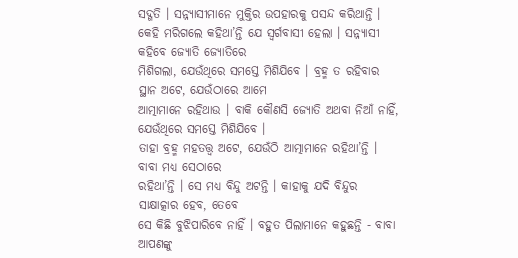ସଦ୍ଗତି । ସନ୍ନ୍ୟାସୀମାନେ ମୁକ୍ତିର ଉପହାରକୁ ପସନ୍ଦ କରିଥାନ୍ତି ।
କେହି ମରିଗଲେ କହିଥା’ନ୍ତି ଯେ ସ୍ୱର୍ଗବାସୀ ହେଲା । ସନ୍ନ୍ୟାସୀ କହିବେ ଜ୍ୟୋତି ଜ୍ୟୋତିରେ
ମିଶିଗଲା, ଯେଉଁଥିରେ ସମସ୍ତେ ମିଶିଯିବେ । ବ୍ରହ୍ମ ତ ରହିବାର ସ୍ଥାନ ଅଟେ, ଯେଉଁଠାରେ ଆମେ
ଆତ୍ମାମାନେ ରହିଥାଉ । ବାକି କୌଣସି ଜ୍ୟୋତି ଅଥବା ନିଆଁ ନାହିଁ, ଯେଉଁଥିରେ ସମସ୍ତେ ମିଶିଯିବେ ।
ତାହା ବ୍ରହ୍ମ ମହତତ୍ତ୍ୱ ଅଟେ, ଯେଉଁଠି ଆତ୍ମାମାନେ ରହିଥା’ନ୍ତି । ବାବା ମଧ୍ୟ ସେଠାରେ
ରହିଥା’ନ୍ତି । ସେ ମଧ୍ୟ ବିନ୍ଦୁ ଅଟନ୍ତି । କାହାକୁ ଯଦି ବିନ୍ଦୁର ସାକ୍ଷାତ୍କାର ହେବ, ତେବେ
ସେ କିଛି ବୁଝିପାରିବେ ନାହିଁ । ବହୁତ ପିଲାମାନେ କହୁଛନ୍ତି - ବାବା ଆପଣଙ୍କୁ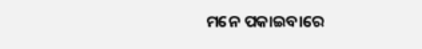ମନେ ପକାଇବାରେ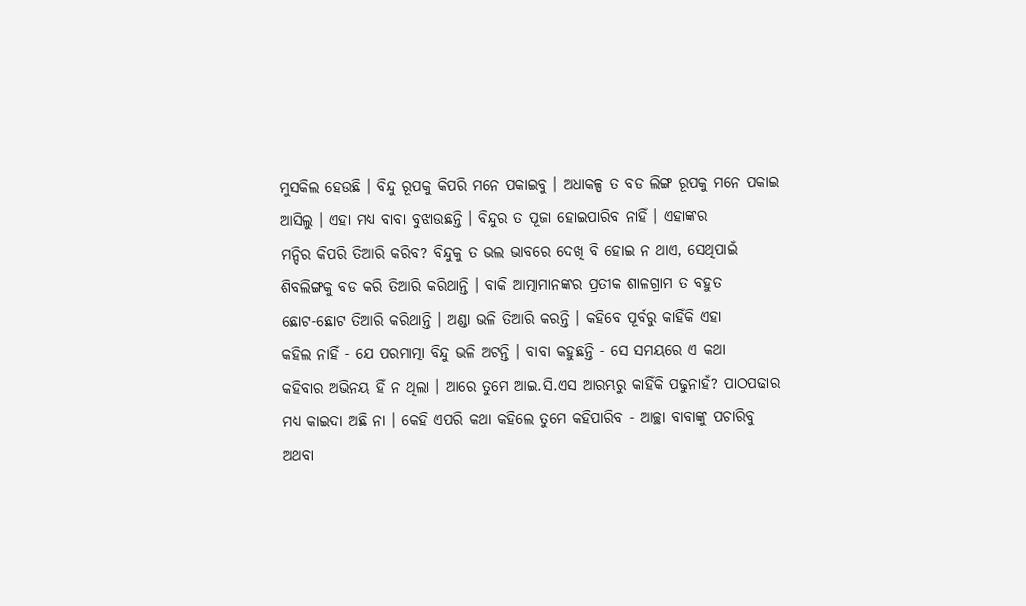ମୁସକିଲ ହେଉଛି । ବିନ୍ଦୁ ରୂପକୁ କିପରି ମନେ ପକାଇବୁ । ଅଧାକଳ୍ପ ତ ବଡ ଲିଙ୍ଗ ରୂପକୁ ମନେ ପକାଇ
ଆସିଲୁ । ଏହା ମଧ୍ୟ ବାବା ବୁଝାଉଛନ୍ତି । ବିନ୍ଦୁର ତ ପୂଜା ହୋଇପାରିବ ନାହିଁ । ଏହାଙ୍କର
ମନ୍ଦିର କିପରି ତିଆରି କରିବ? ବିନ୍ଦୁକୁ ତ ଭଲ ଭାବରେ ଦେଖି ବି ହୋଇ ନ ଥାଏ, ସେଥିପାଇଁ
ଶିବଲିଙ୍ଗକୁ ବଡ କରି ତିଆରି କରିଥାନ୍ତି । ବାକି ଆତ୍ମାମାନଙ୍କର ପ୍ରତୀକ ଶାଳଗ୍ରାମ ତ ବହୁତ
ଛୋଟ-ଛୋଟ ତିଆରି କରିଥାନ୍ତି । ଅଣ୍ଡା ଭଳି ତିଆରି କରନ୍ତି । କହିବେ ପୂର୍ବରୁ କାହିଁକି ଏହା
କହିଲ ନାହିଁ - ଯେ ପରମାତ୍ମା ବିନ୍ଦୁ ଭଳି ଅଟନ୍ତି । ବାବା କହୁଛନ୍ତି - ସେ ସମୟରେ ଏ କଥା
କହିବାର ଅଭିନୟ ହିଁ ନ ଥିଲା । ଆରେ ତୁମେ ଆଇ.ସି.ଏସ ଆରମ୍ଭରୁ କାହିଁକି ପଢୁନାହଁ? ପାଠପଢାର
ମଧ୍ୟ କାଇଦା ଅଛି ନା । କେହି ଏପରି କଥା କହିଲେ ତୁମେ କହିପାରିବ - ଆଚ୍ଛା ବାବାଙ୍କୁ ପଚାରିବୁ
ଅଥବା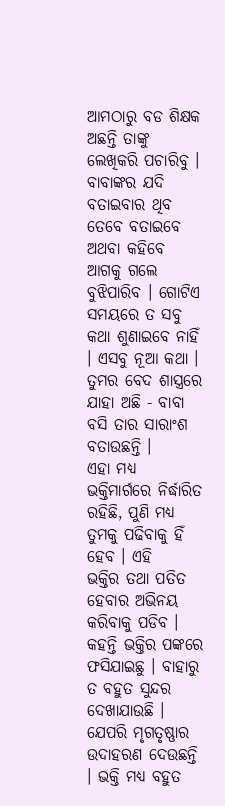ଆମଠାରୁ ବଡ ଶିକ୍ଷକ ଅଛନ୍ତି ତାଙ୍କୁ ଲେଖିକରି ପଚାରିବୁ । ବାବାଙ୍କର ଯଦି ବତାଇବାର ଥିବ
ତେବେ ବତାଇବେ ଅଥବା କହିବେ ଆଗକୁ ଗଲେ ବୁଝିପାରିବ । ଗୋଟିଏ ସମୟରେ ତ ସବୁ କଥା ଶୁଣାଇବେ ନାହିଁ
। ଏସବୁ ନୂଆ କଥା । ତୁମର ବେଦ ଶାସ୍ତ୍ରରେ ଯାହା ଅଛି - ବାବା ବସି ତାର ସାରାଂଶ ବତାଉଛନ୍ତି ।
ଏହା ମଧ୍ୟ ଭକ୍ତିମାର୍ଗରେ ନିର୍ଦ୍ଧାରିତ ରହିଛି, ପୁଣି ମଧ୍ୟ ତୁମକୁ ପଢିବାକୁ ହିଁ ହେବ । ଏହି
ଭକ୍ତିର ତଥା ପତିତ ହେବାର ଅଭିନୟ କରିବାକୁ ପଡିବ । କହନ୍ତି ଭକ୍ତିର ପଙ୍କରେ ଫସିଯାଇଛୁ । ବାହାରୁ
ତ ବହୁତ ସୁନ୍ଦର ଦେଖାଯାଉଛି । ଯେପରି ମୃଗତୃଷ୍ଣାର ଉଦାହରଣ ଦେଉଛନ୍ତି । ଭକ୍ତି ମଧ୍ୟ ବହୁତ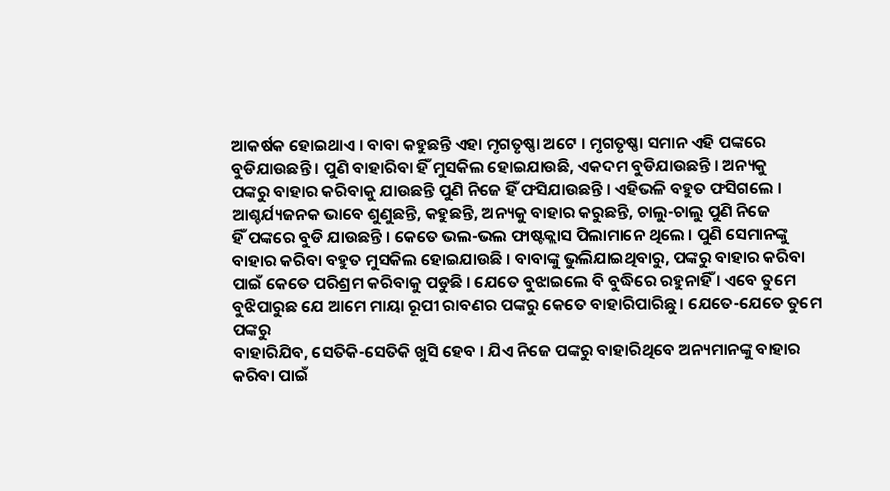ଆକର୍ଷକ ହୋଇଥାଏ । ବାବା କହୁଛନ୍ତି ଏହା ମୃଗତୃଷ୍ଣା ଅଟେ । ମୃଗତୃଷ୍ଣା ସମାନ ଏହି ପଙ୍କରେ
ବୁଡିଯାଉଛନ୍ତି । ପୁଣି ବାହାରିବା ହିଁ ମୁସକିଲ ହୋଇଯାଉଛି, ଏକଦମ ବୁଡିଯାଉଛନ୍ତି । ଅନ୍ୟକୁ
ପଙ୍କରୁ ବାହାର କରିବାକୁ ଯାଉଛନ୍ତି ପୁଣି ନିଜେ ହିଁ ଫସିଯାଉଛନ୍ତି । ଏହିଭଳି ବହୁତ ଫସିଗଲେ ।
ଆଶ୍ଚର୍ଯ୍ୟଜନକ ଭାବେ ଶୁଣୁଛନ୍ତି, କହୁଛନ୍ତି, ଅନ୍ୟକୁ ବାହାର କରୁଛନ୍ତି, ଚାଲୁ-ଚାଲୁ ପୁଣି ନିଜେ
ହିଁ ପଙ୍କରେ ବୁଡି ଯାଉଛନ୍ତି । କେତେ ଭଲ-ଭଲ ଫାଷ୍ଟକ୍ଲାସ ପିଲାମାନେ ଥିଲେ । ପୁଣି ସେମାନଙ୍କୁ
ବାହାର କରିବା ବହୁତ ମୁସକିଲ ହୋଇଯାଉଛି । ବାବାଙ୍କୁ ଭୁଲିଯାଇଥିବାରୁ, ପଙ୍କରୁ ବାହାର କରିବା
ପାଇଁ କେତେ ପରିଶ୍ରମ କରିବାକୁ ପଡୁଛି । ଯେତେ ବୁଝାଇଲେ ବି ବୁଦ୍ଧିରେ ରହୁନାହିଁ । ଏବେ ତୁମେ
ବୁଝିପାରୁଛ ଯେ ଆମେ ମାୟା ରୂପୀ ରାବଣର ପଙ୍କରୁ କେତେ ବାହାରିପାରିଛୁ । ଯେତେ-ଯେତେ ତୁମେ ପଙ୍କରୁ
ବାହାରିଯିବ, ସେତିକି-ସେତିକି ଖୁସି ହେବ । ଯିଏ ନିଜେ ପଙ୍କରୁ ବାହାରିଥିବେ ଅନ୍ୟମାନଙ୍କୁ ବାହାର
କରିବା ପାଇଁ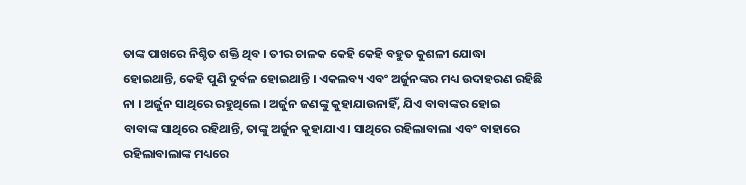ତାଙ୍କ ପାଖରେ ନିଶ୍ଚିତ ଶକ୍ତି ଥିବ । ତୀର ଚାଳକ କେହି କେହି ବହୁତ କୁଶଳୀ ଯୋଦ୍ଧା
ହୋଇଥାନ୍ତି, କେହି ପୁଣି ଦୁର୍ବଳ ହୋଇଥାନ୍ତି । ଏକଲବ୍ୟ ଏବଂ ଅର୍ଜୁନଙ୍କର ମଧ୍ୟ ଉଦାହରଣ ରହିଛି
ନା । ଅର୍ଜୁନ ସାଥିରେ ରହୁଥିଲେ । ଅର୍ଜୁନ ଜଣଙ୍କୁ କୁହାଯାଉନାହିଁ, ଯିଏ ବାବାଙ୍କର ହୋଇ
ବାବାଙ୍କ ସାଥିରେ ରହିଥାନ୍ତି, ତାଙ୍କୁ ଅର୍ଜୁନ କୁହାଯାଏ । ସାଥିରେ ରହିଲାବାଲା ଏବଂ ବାହାରେ
ରହିଲାବାଲାଙ୍କ ମଧ୍ୟରେ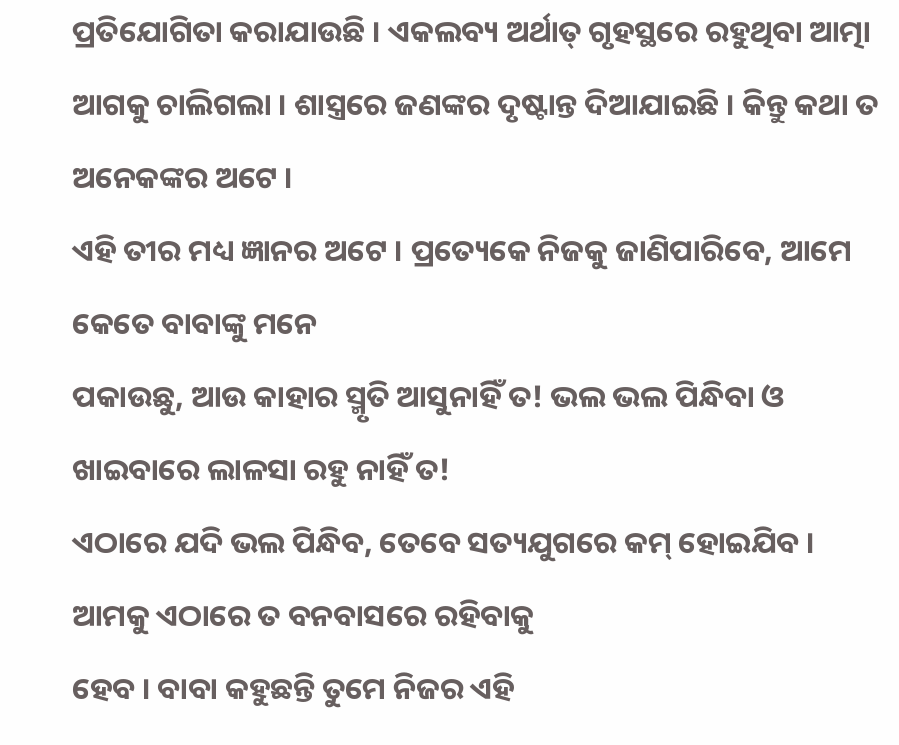ପ୍ରତିଯୋଗିତା କରାଯାଉଛି । ଏକଲବ୍ୟ ଅର୍ଥାତ୍ ଗୃହସ୍ଥରେ ରହୁଥିବା ଆତ୍ମା
ଆଗକୁ ଚାଲିଗଲା । ଶାସ୍ତ୍ରରେ ଜଣଙ୍କର ଦୃଷ୍ଟାନ୍ତ ଦିଆଯାଇଛି । କିନ୍ତୁ କଥା ତ ଅନେକଙ୍କର ଅଟେ ।
ଏହି ତୀର ମଧ୍ୟ ଜ୍ଞାନର ଅଟେ । ପ୍ରତ୍ୟେକେ ନିଜକୁ ଜାଣିପାରିବେ, ଆମେ କେତେ ବାବାଙ୍କୁ ମନେ
ପକାଉଛୁ, ଆଉ କାହାର ସ୍ମୃତି ଆସୁନାହିଁ ତ! ଭଲ ଭଲ ପିନ୍ଧିବା ଓ ଖାଇବାରେ ଲାଳସା ରହୁ ନାହିଁ ତ!
ଏଠାରେ ଯଦି ଭଲ ପିନ୍ଧିବ, ତେବେ ସତ୍ୟଯୁଗରେ କମ୍ ହୋଇଯିବ । ଆମକୁ ଏଠାରେ ତ ବନବାସରେ ରହିବାକୁ
ହେବ । ବାବା କହୁଛନ୍ତି ତୁମେ ନିଜର ଏହି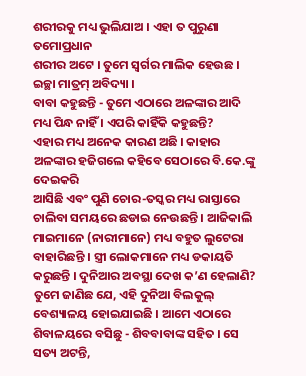ଶରୀରକୁ ମଧ୍ୟ ଭୁଲିଯାଅ । ଏହା ତ ପୁରୁଣା ତମୋପ୍ରଧାନ
ଶରୀର ଅଟେ । ତୁମେ ସ୍ୱର୍ଗର ମାଲିକ ହେଉଛ । ଇଚ୍ଛା ମାତ୍ରମ୍ ଅବିଦ୍ୟା ।
ବାବା କହୁଛନ୍ତି - ତୁମେ ଏଠାରେ ଅଳଙ୍କାର ଆଦି ମଧ୍ୟ ପିନ୍ଧ ନାହିଁ । ଏପରି କାହିଁକି କହୁଛନ୍ତି?
ଏହାର ମଧ୍ୟ ଅନେକ କାରଣ ଅଛି । କାହାର ଅଳଙ୍କାର ହଜିଗଲେ କହିବେ ସେଠାରେ ବି.କେ.ଙ୍କୁ ଦେଇକରି
ଆସିଛି ଏବଂ ପୁଣି ଚୋର-ତସ୍କର ମଧ୍ୟ ରାସ୍ତାରେ ଚାଲିବା ସମୟରେ ଛଡାଇ ନେଉଛନ୍ତି । ଆଜିକାଲି
ମାଇମାନେ (ନାରୀମାନେ) ମଧ୍ୟ ବହୁତ ଲୁଟେରା ବାହାରିଛନ୍ତି । ସ୍ତ୍ରୀ ଲୋକମାନେ ମଧ୍ୟ ଡକାୟତି
କରୁଛନ୍ତି । ଦୁନିଆର ଅବସ୍ଥା ଦେଖ କ’ଣ ହେଲାଣି? ତୁମେ ଜାଣିଛ ଯେ, ଏହି ଦୁନିଆ ବିଲକୁଲ୍
ବେଶ୍ୟାଳୟ ହୋଇଯାଇଛି । ଆମେ ଏଠାରେ ଶିବାଳୟରେ ବସିଛୁ - ଶିବବାବାଙ୍କ ସହିତ । ସେ ସତ୍ୟ ଅଟନ୍ତି,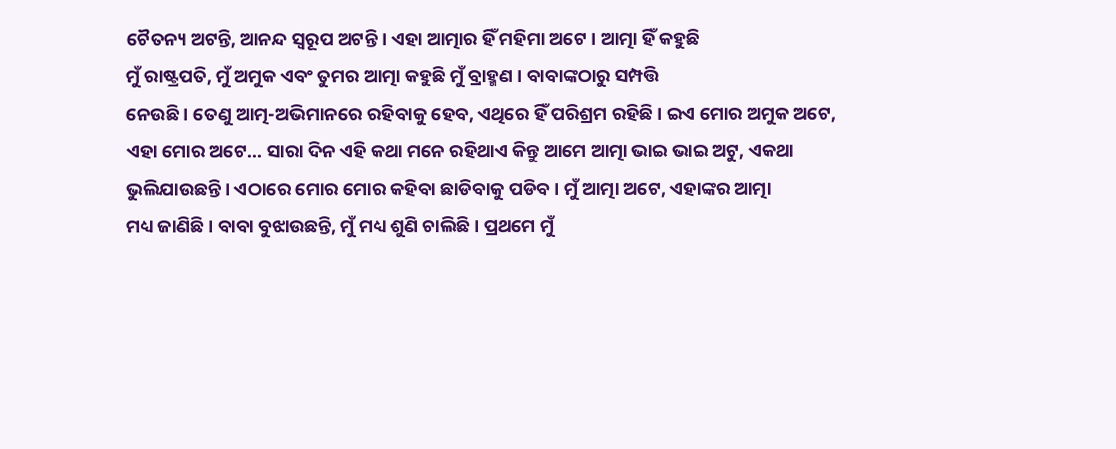ଚୈତନ୍ୟ ଅଟନ୍ତି, ଆନନ୍ଦ ସ୍ୱରୂପ ଅଟନ୍ତି । ଏହା ଆତ୍ମାର ହିଁ ମହିମା ଅଟେ । ଆତ୍ମା ହିଁ କହୁଛି
ମୁଁ ରାଷ୍ଟ୍ରପତି, ମୁଁ ଅମୁକ ଏବଂ ତୁମର ଆତ୍ମା କହୁଛି ମୁଁ ବ୍ରାହ୍ମଣ । ବାବାଙ୍କଠାରୁ ସମ୍ପତ୍ତି
ନେଉଛି । ତେଣୁ ଆତ୍ମ-ଅଭିମାନରେ ରହିବାକୁ ହେବ, ଏଥିରେ ହିଁ ପରିଶ୍ରମ ରହିଛି । ଇଏ ମୋର ଅମୁକ ଅଟେ,
ଏହା ମୋର ଅଟେ... ସାରା ଦିନ ଏହି କଥା ମନେ ରହିଥାଏ କିନ୍ତୁ ଆମେ ଆତ୍ମା ଭାଇ ଭାଇ ଅଟୁ, ଏକଥା
ଭୁଲିଯାଉଛନ୍ତି । ଏଠାରେ ମୋର ମୋର କହିବା ଛାଡିବାକୁ ପଡିବ । ମୁଁ ଆତ୍ମା ଅଟେ, ଏହାଙ୍କର ଆତ୍ମା
ମଧ୍ୟ ଜାଣିଛି । ବାବା ବୁଝାଉଛନ୍ତି, ମୁଁ ମଧ୍ୟ ଶୁଣି ଚାଲିଛି । ପ୍ରଥମେ ମୁଁ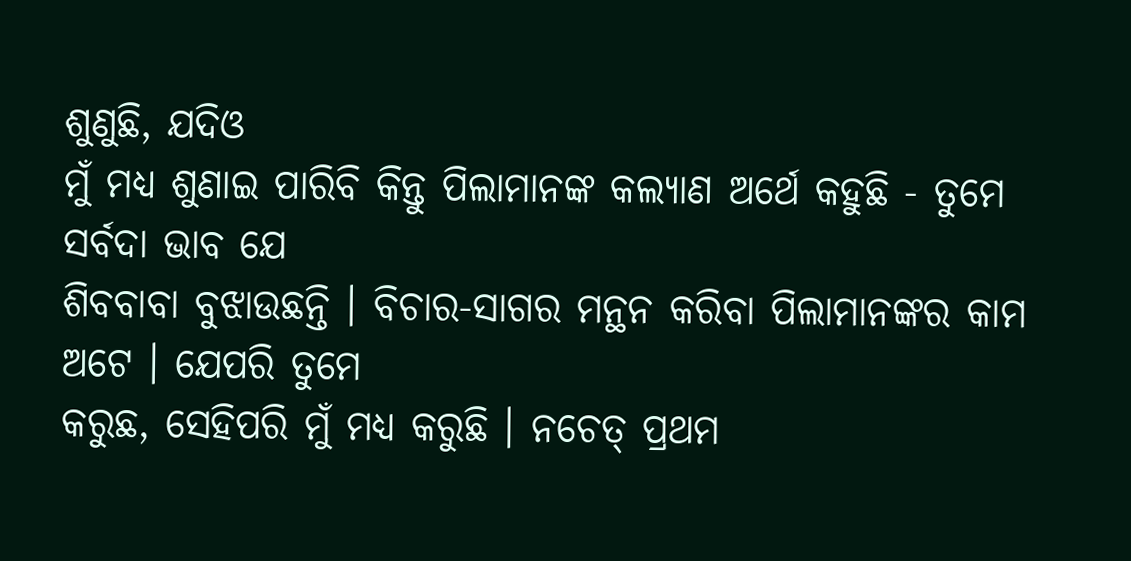ଶୁଣୁଛି, ଯଦିଓ
ମୁଁ ମଧ୍ୟ ଶୁଣାଇ ପାରିବି କିନ୍ତୁ ପିଲାମାନଙ୍କ କଲ୍ୟାଣ ଅର୍ଥେ କହୁଛି - ତୁମେ ସର୍ବଦା ଭାବ ଯେ
ଶିବବାବା ବୁଝାଉଛନ୍ତି । ବିଚାର-ସାଗର ମନ୍ଥନ କରିବା ପିଲାମାନଙ୍କର କାମ ଅଟେ । ଯେପରି ତୁମେ
କରୁଛ, ସେହିପରି ମୁଁ ମଧ୍ୟ କରୁଛି । ନଚେତ୍ ପ୍ରଥମ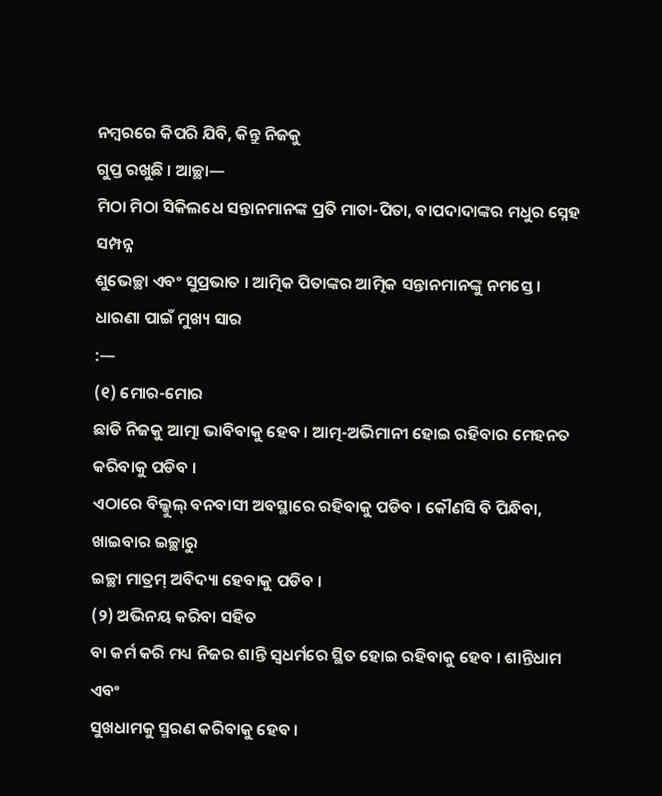ନମ୍ବରରେ କିପରି ଯିବି, କିନ୍ତୁ ନିଜକୁ
ଗୁପ୍ତ ରଖୁଛି । ଆଚ୍ଛା—
ମିଠା ମିଠା ସିକିଲଧେ ସନ୍ତାନମାନଙ୍କ ପ୍ରତି ମାତା-ପିତା, ବାପଦାଦାଙ୍କର ମଧୁର ସ୍ନେହ ସମ୍ପନ୍ନ
ଶୁଭେଚ୍ଛା ଏବଂ ସୁପ୍ରଭାତ । ଆତ୍ମିକ ପିତାଙ୍କର ଆତ୍ମିକ ସନ୍ତାନମାନଙ୍କୁ ନମସ୍ତେ ।
ଧାରଣା ପାଇଁ ମୁଖ୍ୟ ସାର
:—
(୧) ମୋର-ମୋର
ଛାଡି ନିଜକୁ ଆତ୍ମା ଭାବିବାକୁ ହେବ । ଆତ୍ମ-ଅଭିମାନୀ ହୋଇ ରହିବାର ମେହନତ କରିବାକୁ ପଡିବ ।
ଏଠାରେ ବିଲ୍କୁଲ୍ ବନବାସୀ ଅବସ୍ଥାରେ ରହିବାକୁ ପଡିବ । କୌଣସି ବି ପିନ୍ଧିବା, ଖାଇବାର ଇଚ୍ଛାରୁ
ଇଚ୍ଛା ମାତ୍ରମ୍ ଅବିଦ୍ୟା ହେବାକୁ ପଡିବ ।
(୨) ଅଭିନୟ କରିବା ସହିତ
ବା କର୍ମ କରି ମଧ୍ୟ ନିଜର ଶାନ୍ତି ସ୍ୱଧର୍ମରେ ସ୍ଥିତ ହୋଇ ରହିବାକୁ ହେବ । ଶାନ୍ତିଧାମ ଏବଂ
ସୁଖଧାମକୁ ସ୍ମରଣ କରିବାକୁ ହେବ ।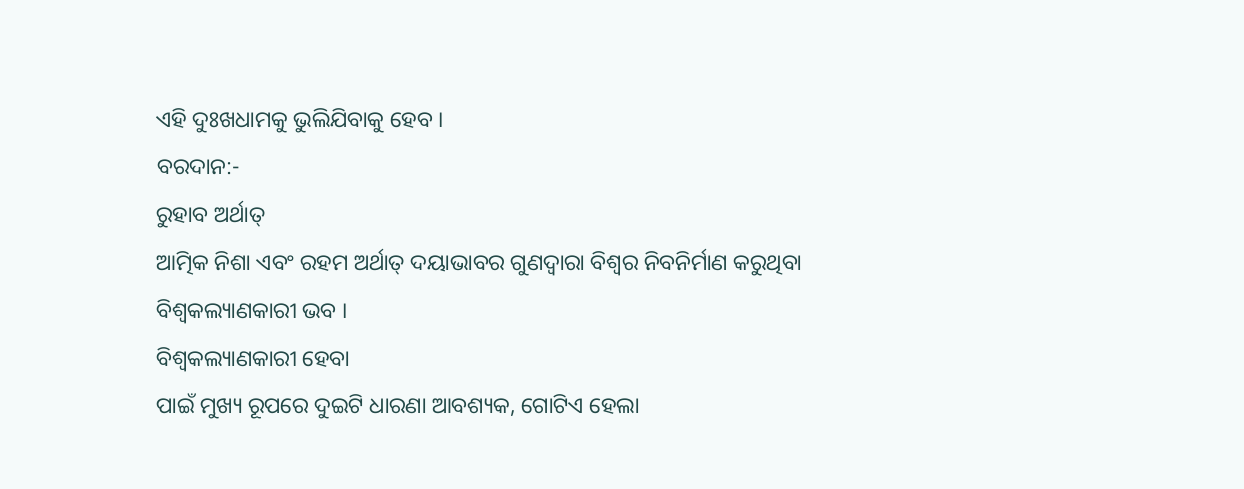ଏହି ଦୁଃଖଧାମକୁ ଭୁଲିଯିବାକୁ ହେବ ।
ବରଦାନ:-
ରୁହାବ ଅର୍ଥାତ୍
ଆତ୍ମିକ ନିଶା ଏବଂ ରହମ ଅର୍ଥାତ୍ ଦୟାଭାବର ଗୁଣଦ୍ୱାରା ବିଶ୍ୱର ନିବନିର୍ମାଣ କରୁଥିବା
ବିଶ୍ୱକଲ୍ୟାଣକାରୀ ଭବ ।
ବିଶ୍ୱକଲ୍ୟାଣକାରୀ ହେବା
ପାଇଁ ମୁଖ୍ୟ ରୂପରେ ଦୁଇଟି ଧାରଣା ଆବଶ୍ୟକ, ଗୋଟିଏ ହେଲା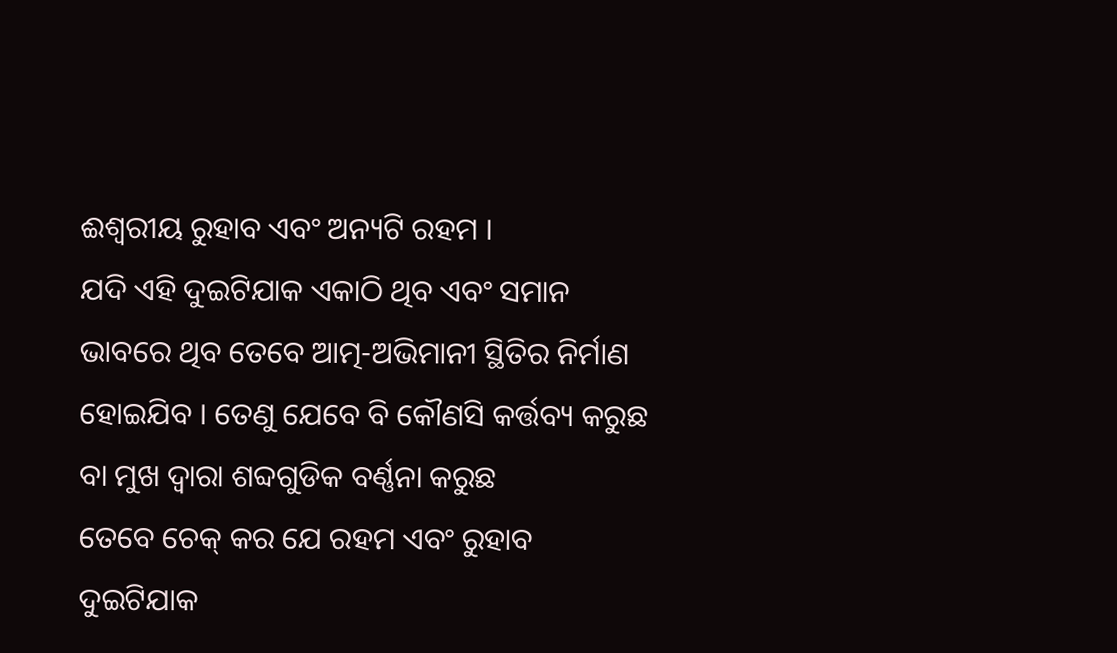ଈଶ୍ୱରୀୟ ରୁହାବ ଏବଂ ଅନ୍ୟଟି ରହମ ।
ଯଦି ଏହି ଦୁଇଟିଯାକ ଏକାଠି ଥିବ ଏବଂ ସମାନ ଭାବରେ ଥିବ ତେବେ ଆତ୍ମ-ଅଭିମାନୀ ସ୍ଥିତିର ନିର୍ମାଣ
ହୋଇଯିବ । ତେଣୁ ଯେବେ ବି କୌଣସି କର୍ତ୍ତବ୍ୟ କରୁଛ ବା ମୁଖ ଦ୍ୱାରା ଶବ୍ଦଗୁଡିକ ବର୍ଣ୍ଣନା କରୁଛ
ତେବେ ଚେକ୍ କର ଯେ ରହମ ଏବଂ ରୁହାବ ଦୁଇଟିଯାକ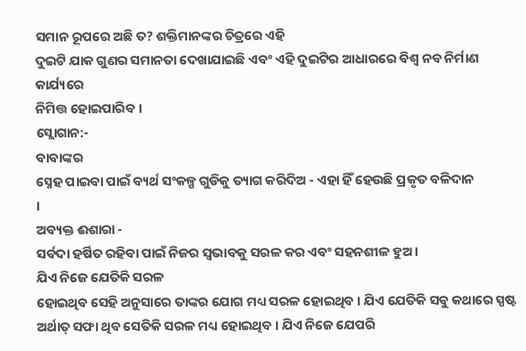ସମାନ ରୂପରେ ଅଛି ତ? ଶକ୍ତିମାନଙ୍କର ଚିତ୍ରରେ ଏହି
ଦୁଇଟି ଯାକ ଗୁଣର ସମାନତା ଦେଖାଯାଇଛି ଏବଂ ଏହି ଦୁଇଟିର ଆଧାରରେ ବିଶ୍ୱ ନବ ନିର୍ମାଣ କାର୍ଯ୍ୟରେ
ନିମିତ୍ତ ହୋଇପାରିବ ।
ସ୍ଲୋଗାନ:-
ବାବାଙ୍କର
ସ୍ନେହ ପାଇବା ପାଇଁ ବ୍ୟର୍ଥ ସଂକଳ୍ପ ଗୁଡିକୁ ତ୍ୟାଗ କରିଦିଅ - ଏହା ହିଁ ହେଉଛି ପ୍ରକୃତ ବଳିଦାନ
।
ଅବ୍ୟକ୍ତ ଈଶାରା -
ସର୍ବଦା ହର୍ଷିତ ରହିବା ପାଇଁ ନିଜର ସ୍ୱଭାବକୁ ସରଳ କର ଏବଂ ସହନଶୀଳ ହୁଅ ।
ଯିଏ ନିଜେ ଯେତିକି ସରଳ
ହୋଇଥିବ ସେହି ଅନୁସାରେ ତାଙ୍କର ଯୋଗ ମଧ୍ୟ ସରଳ ହୋଇଥିବ । ଯିଏ ଯେତିକି ସବୁ କଥାରେ ସ୍ପଷ୍ଟ
ଅର୍ଥାତ୍ ସଫା ଥିବ ସେତିକି ସରଳ ମଧ୍ୟ ହୋଇଥିବ । ଯିଏ ନିଜେ ଯେପରି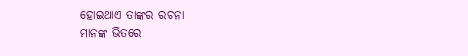ହୋଇଥାଏ ତାଙ୍କର ରଚନା
ମାନଙ୍କ ଭିତରେ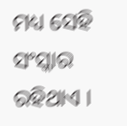ମଧ୍ୟ ସେହି ସଂସ୍କାର ରହିଥାଏ ।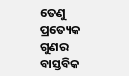ତେଣୁ ପ୍ରତ୍ୟେକ ଗୁଣର ବାସ୍ତବିକ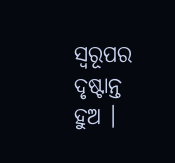ସ୍ୱରୂପର
ଦୃଷ୍ଟାନ୍ତ ହୁଅ ।